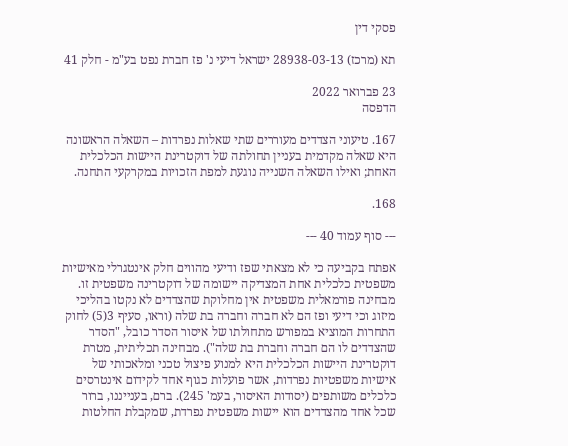פסקי דין

תא (מרכז) 28938-03-13 ישראל דיעי נ' פז חברת נפט בע"מ - חלק 41

23 פברואר 2022
הדפסה

167. טיעוני הצדדים מעוררים שתי שאלות נפרדות – השאלה הראשונה היא שאלה מקדמית בעניין תחולתה של דוקטרינת היישות הכלכלית האחת; ואילו השאלה השנייה נוגעת למפת הזכויות במקרקעי התחנה.

168.

--- סוף עמוד 40 ---

אפתח בקביעה כי לא מצאתי שפז ודיעי מהווים חלק אינטגרלי מאישיות משפטית כלכלית אחת המצדיקה יישומה של דוקטרינה משפטית זו. מבחינה פורמאלית משפטית אין מחלוקת שהצדדים לא נקטו בהליכי מיזוג וכי דיעי ופז הם לא חברה וחברה בת שלה (וראו, סעיף 3(5) לחוק התחרות המוציא במפורש מתחולתו של איסור הסדר כובל, "הסדר שהצדדים לו הם חברה וחברת בת שלה"). מבחינה תכליתית, מטרת דוקטרינת היישות הכלכלית היא למנוע פיצול טכני ומלאכותי של אישיות משפטיות נפרדות, אשר פועלות כגוף אחד לקידום אינטרסים כלכלים משותפים (יסודות האיסור, בעמ' 245). ברם, בענייננו, ברור שכל אחד מהצדדים הוא יישות משפטית נפרדת, שמקבלת החלטות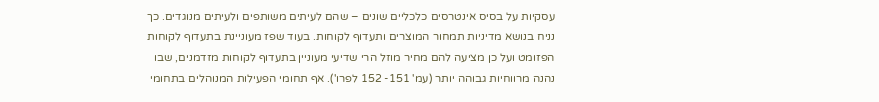עסקיות על בסיס אינטרסים כלכליים שונים – שהם לעיתים משותפים ולעיתים מנוגדים. כך נניח בנושא מדיניות תמחור המוצרים ותעדוף לקוחות. בעוד שפז מעוניינת בתעדוף לקוחות הפזומט ועל כן מציעה להם מחיר מוזל הרי שדיעי מעוניין בתעדוף לקוחות מזדמנים, שבו נהנה מרווחיות גבוהה יותר (עמ' 151- 152 לפרו'). אף תחומי הפעילות המנוהלים בתחומי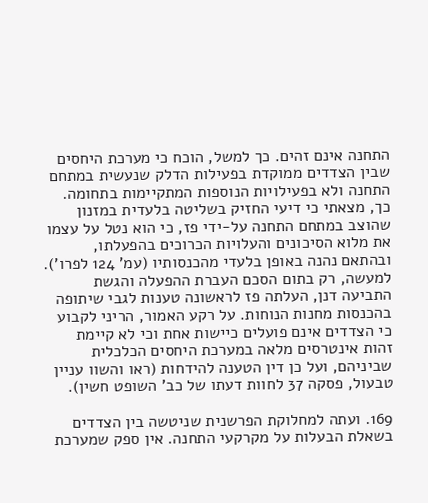התחנה אינם זהים. כך למשל, הוכח כי מערכת היחסים שבין הצדדים ממוקדת בפעילות הדלק שנעשית במתחם התחנה ולא בפעילויות הנוספות המתקיימות בתחומה. כך, מצאתי כי דיעי החזיק בשליטה בלעדית במזנון שהוצב במתחם התחנה על-ידי פז, כי הוא נטל על עצמו את מלוא הסיכונים והעלויות הכרוכים בהפעלתו, ובהתאם נהנה באופן בלעדי מהכנסותיו (עמ' 124 לפרו'). למעשה, רק בתום הסכם העברת ההפעלה והגשת התביעה דנן, העלתה פז לראשונה טענות לגבי שיתופה בהכנסות מחנות הנוחות. על רקע האמור, הריני לקבוע כי הצדדים אינם פועלים כיישות אחת וכי לא קיימת זהות אינטרסים מלאה במערכת היחסים הכלכלית שביניהם, ועל כן דין הטענה להידחות (ראו והשוו עניין טבעול, פסקה 37 לחוות דעתו של כב' השופט חשין).

169. ועתה למחלוקת הפרשנית שניטשה בין הצדדים בשאלת הבעלות על מקרקעי התחנה. אין ספק שמערכת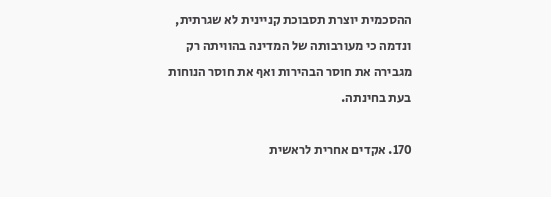ההסכמית יוצרת תסבוכת קניינית לא שגרתית, ונדמה כי מעורבותה של המדינה בהוויתה רק מגבירה את חוסר הבהירות ואף את חוסר הנוחות בעת בחינתה.

170. אקדים אחרית לראשית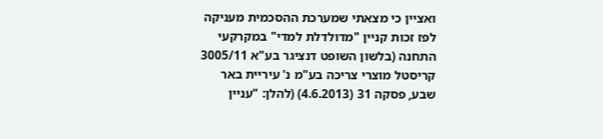ואציין כי מצאתי שמערכת ההסכמית מעניקה לפז זכות קניין "מדולדלת למדי" במקרקעי התחנה (בלשון השופט דנציגר בע"א 3005/11 קריסטל מוצרי צריכה בע"מ נ' עיריית באר שבע, פסקה 31 (4.6.2013) (להלן: "עניין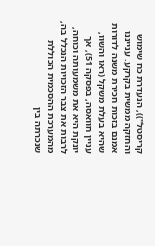קריסטל")), הנעדרת כח שימוש והחזקה ממשית בקרקע. ענייננו אמנם בזכות חכירת משנה לדורות שהיא בעלת משקל (ראו והשוו, עניין חוואסה, בפסקה 51), אך יונקת היא את משמעותה וכוחה, לרבות את צבר הזכויות הנכלל בה, מהמערכת ההסכמית הכוללת שנכרתה בין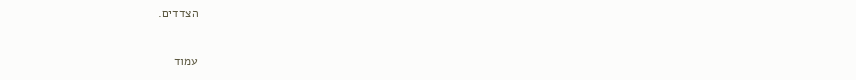הצדדים.

עמוד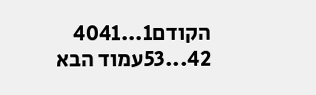הקודם1...4041
42...53עמוד הבא